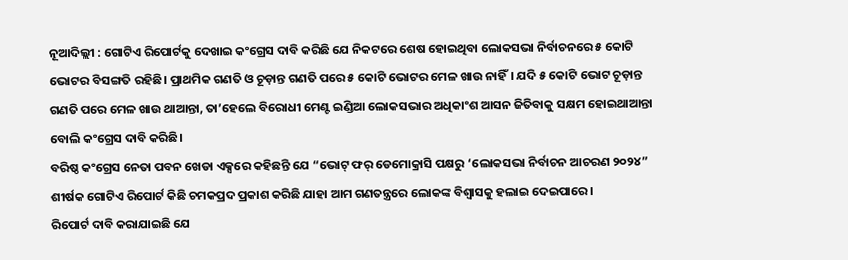ନୂଆଦିଲ୍ଲୀ : ଗୋଟିଏ ରିପୋର୍ଟକୁ ଦେଖାଇ କଂଗ୍ରେସ ଦାବି କରିଛି ଯେ ନିକଟରେ ଶେଷ ହୋଇଥିବା ଲୋକସଭା ନିର୍ବାଚନରେ ୫ କୋଟି ଭୋଟର ବିସଙ୍ଗତି ରହିଛି। ପ୍ରାଥମିକ ଗଣତି ଓ ଚୂଡ଼ାନ୍ତ ଗଣତି ପରେ ୫ କୋଟି ଭୋଟର ମେଳ ଖାଉ ନାହିଁ। ଯଦି ୫ କୋଟି ଭୋଟ ଚୂଡ଼ାନ୍ତ ଗଣତି ପରେ ମେଳ ଖାଉ ଥାଆନ୍ତା, ତା’ହେଲେ ବିରୋଧୀ ମେଣ୍ଟ ଇଣ୍ଡିଆ ଲୋକସଭାର ଅଧିକାଂଶ ଆସନ ଜିତିବାକୁ ସକ୍ଷମ ହୋଇଥାଆନ୍ତା ବୋଲି କଂଗ୍ରେସ ଦାବି କରିଛି।
ବରିଷ୍ଠ କଂଗ୍ରେସ ନେତା ପବନ ଖେଡା ଏକ୍ସରେ କହିଛନ୍ତି ଯେ “ଭୋଟ୍ ଫର୍ ଡେମୋକ୍ରାସି ପକ୍ଷରୁ ‘ଲୋକସଭା ନିର୍ବାଚନ ଆଚରଣ ୨୦୨୪” ଶୀର୍ଷକ ଗୋଟିଏ ରିପୋର୍ଟ କିଛି ଚମକପ୍ରଦ ପ୍ରକାଶ କରିଛି ଯାହା ଆମ ଗଣତନ୍ତ୍ରରେ ଲୋକଙ୍କ ବିଶ୍ୱାସକୁ ହଲାଇ ଦେଇପାରେ।
ରିପୋର୍ଟ ଦାବି କରାଯାଇଛି ଯେ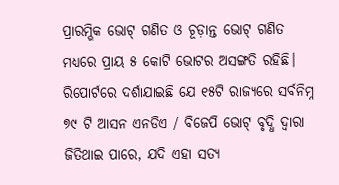ପ୍ରାରମ୍ଭିକ ଭୋଟ୍ ଗଣିତ ଓ ଚୂଡ଼ାନ୍ତ ଭୋଟ୍ ଗଣିତ ମଧ୍ୟରେ ପ୍ରାୟ ୫ କୋଟି ଭୋଟର ଅସଙ୍ଗତି ରହିଛି। ରିପୋର୍ଟରେ ଦର୍ଶାଯାଇଛି ଯେ ୧୫ଟି ରାଜ୍ୟରେ ସର୍ବନିମ୍ନ ୭୯ ଟି ଆସନ ଏନଡିଏ / ବିଜେପି ଭୋଟ୍ ବୃଦ୍ଧି ଦ୍ୱାରା ଜିତିଥାଇ ପାରେ, ଯଦି ଏହା ସତ୍ୟ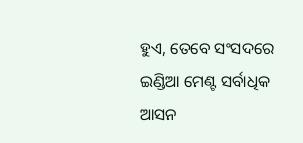ହୁଏ, ତେବେ ସଂସଦରେ ଇଣ୍ଡିଆ ମେଣ୍ଟ ସର୍ବାଧିକ ଆସନ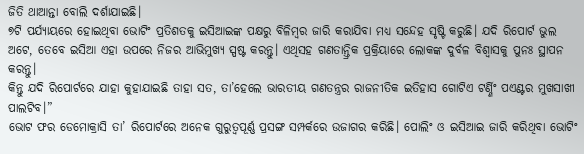ଜିତି ଥାଆନ୍ତା ବୋଲି ଦର୍ଶାଯାଇଛି।
୭ଟି ପର୍ଯ୍ୟାୟରେ ହୋଇଥିବା ଭୋଟିଂ ପ୍ରତିଶତକୁ ଇସିଆଇଙ୍କ ପକ୍ଷରୁ ବିଳିମ୍ବର ଜାରି କରାଯିବା ମଧ୍ୟ ସନ୍ଦେହ ସୃଷ୍ଟି କରୁଛି। ଯଦି ରିପୋର୍ଟ ଭୁଲ ଅଟେ, ତେବେ ଇସିଆ ଏହା ଉପରେ ନିଜର ଆଭିମୁଖ୍ୟ ସ୍ପଷ୍ଟ କରନ୍ତୁ। ଏଥିସହ ଗଣତାନ୍ତ୍ରିକ ପ୍ରକ୍ରିୟାରେ ଲୋକଙ୍କ ଦୁର୍ବଳ ବିଶ୍ୱାସକୁ ପୁନଃ ସ୍ଥାପନ କରନ୍ତୁ।
କିନ୍ତୁ ଯଦି ରିପୋର୍ଟରେ ଯାହା କୁହାଯାଇଛି ତାହା ସତ, ତା’ହେଲେ ଭାରତୀୟ ଗଣତନ୍ତ୍ରର ରାଜନୀତିକ ଇତିହାସ ଗୋଟିଏ ଟର୍ଣ୍ଣିଂ ପଏଣ୍ଟର ମୁଖସାଖୀ ପାଲଟିବ।”
ଭୋଟ ଫର ଡେମୋକ୍ରାସି ତା’ ରିପୋର୍ଟରେ ଅନେକ ଗୁରୁତ୍ୱପୂର୍ଣ୍ଣ ପ୍ରସଙ୍ଗ ସମ୍ପର୍କରେ ଉଜାଗର କରିଛି। ପୋଲିଂ ଓ ଇସିଆଇ ଜାରି କରିଥିବା ଭୋଟିଂ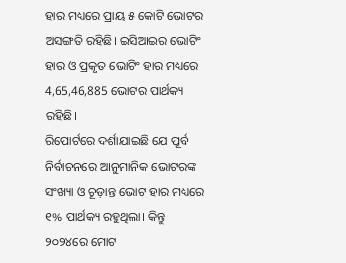ହାର ମଧ୍ୟରେ ପ୍ରାୟ ୫ କୋଟି ଭୋଟର ଅସଙ୍ଗତି ରହିଛି। ଇସିଆଇର ଭୋଟିଂ ହାର ଓ ପ୍ରକୃତ ଭୋଟିଂ ହାର ମଧ୍ୟରେ 4,65,46,885 ଭୋଟର ପାର୍ଥକ୍ୟ ରହିଛି।
ରିପୋର୍ଟରେ ଦର୍ଶାଯାଇଛି ଯେ ପୂର୍ବ ନିର୍ବାଚନରେ ଆନୁମାନିକ ଭୋଟରଙ୍କ ସଂଖ୍ୟା ଓ ଚୂଡ଼ାନ୍ତ ଭୋଟ ହାର ମଧ୍ୟରେ ୧% ପାର୍ଥକ୍ୟ ରହୁଥିଲା। କିନ୍ତୁ ୨୦୨୪ରେ ମୋଟ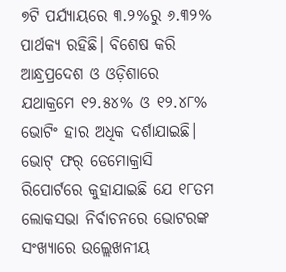୭ଟି ପର୍ଯ୍ୟାୟରେ ୩.୨%ରୁ ୬.୩୨% ପାର୍ଥକ୍ୟ ରହିଛି। ବିଶେଷ କରି ଆନ୍ଧ୍ରପ୍ରଦେଶ ଓ ଓଡ଼ିଶାରେ ଯଥାକ୍ରମେ ୧୨.୫୪% ଓ ୧୨.୪୮% ଭୋଟିଂ ହାର ଅଧିକ ଦର୍ଶାଯାଇଛି।
ଭୋଟ୍ ଫର୍ ଡେମୋକ୍ରାସି ରିପୋର୍ଟରେ କୁହାଯାଇଛି ଯେ ୧୮ତମ ଲୋକସଭା ନିର୍ବାଚନରେ ଭୋଟରଙ୍କ ସଂଖ୍ୟାରେ ଉଲ୍ଲେଖନୀୟ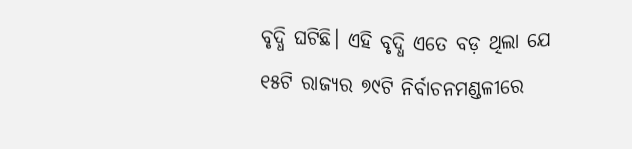ବୃଦ୍ଧି ଘଟିଛି। ଏହି ବୃଦ୍ଧି ଏତେ ବଡ଼ ଥିଲା ଯେ ୧୫ଟି ରାଜ୍ୟର ୭୯ଟି ନିର୍ବାଚନମଣ୍ଡଳୀରେ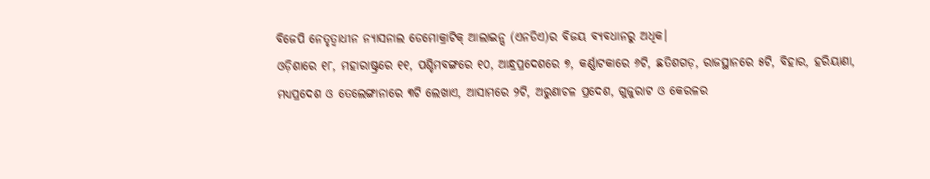ବିଜେପି ନେତୃତ୍ୱାଧୀନ ନ୍ୟାସନାଲ ଡେମୋକ୍ରାଟିକ୍ ଆଲାଇନ୍ସ (ଏନଡିଏ)ର ବିଜୟ ବ୍ୟବଧାନରୁ ଅଧିକ।
ଓଡ଼ିଶାରେ ୧୮, ମହାରାଷ୍ଟ୍ରରେ ୧୧, ପଶ୍ଚିମବଙ୍ଗରେ ୧୦, ଆନ୍ଧ୍ରପ୍ରଦେଶରେ ୭, କର୍ଣ୍ଣାଟକାରେ ୬ଟି, ଛତିଶଗଡ଼, ରାଜସ୍ଥାନରେ ୫ଟି, ବିହାର, ହରିୟାଣା, ମଧ୍ୟପ୍ରଦେଶ ଓ ତେଲେଙ୍ଗାନାରେ ୩ଟି ଲେଖାଏ, ଆସାମରେ ୨ଟି, ଅରୁଣାଚଳ ପ୍ରଦେଶ, ଗୁଜୁରାଟ ଓ କେରଳର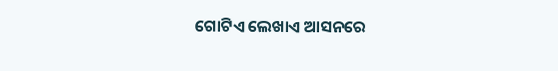ଗୋଟିଏ ଲେଖାଏ ଆସନରେ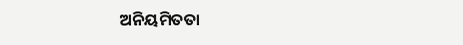ଅନିୟମିତତା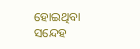ହୋଇଥିବା ସନ୍ଦେହ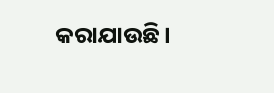କରାଯାଉଛି।